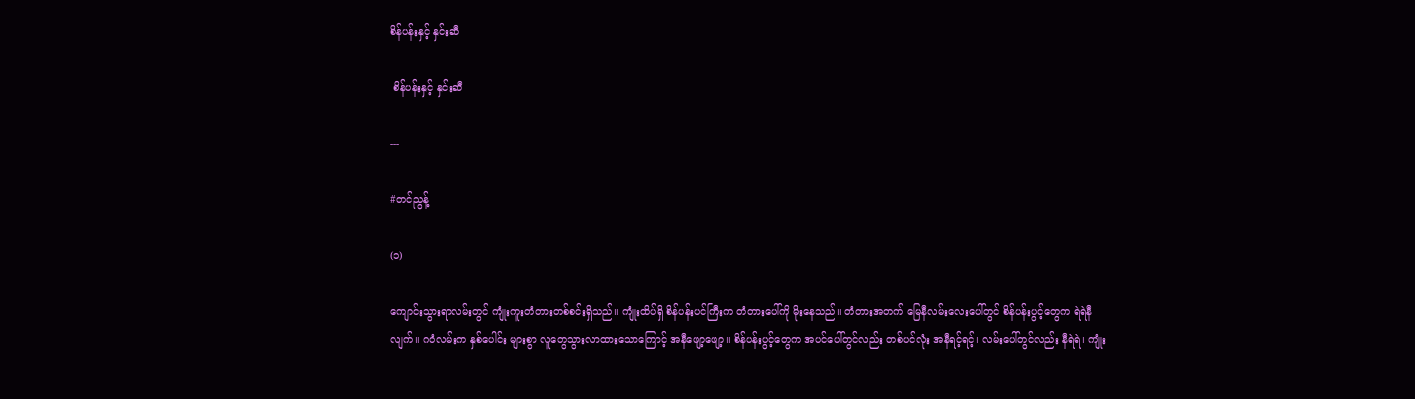စိန်ပန်းနှင့် နှင်းဆီ

 စိန်ပန်းနှင့် နှင်းဆီ

---

#တင်ညွန့်

(၁)

ကျောင်းသွားရာလမ်းတွင် ကျုံးကူးတံတားတစ်စင်းရှိသည်။ ကျုံးထိပ်ရှိ စိန်ပန်းပင်ကြီးက တံတားပေါ်ကို မိုးနေသည်။ တံတားအတက် မြေနီလမ်းလေးပေါ်တွင် စိန်ပန်းပွင့်တွေက ရဲရဲနီလျက်။ ဂဝံလမ်းက နှစ်ပေါင်း များစွာ လူတွေသွားလာထားသောကြောင့် အနီဖျော့ဖျော့။ စိန်ပန်းပွင့်တွေက အပင်ပေါ်တွင်လည်း တစ်ပင်လုံး အနီရင့်ရင့်၊ လမ်းပေါ်တွင်လည်း နီရဲရဲ၊ ကျုံး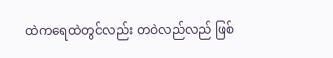ထဲကရေထဲတွင်လည်း တဝဲလည်လည် ဖြစ်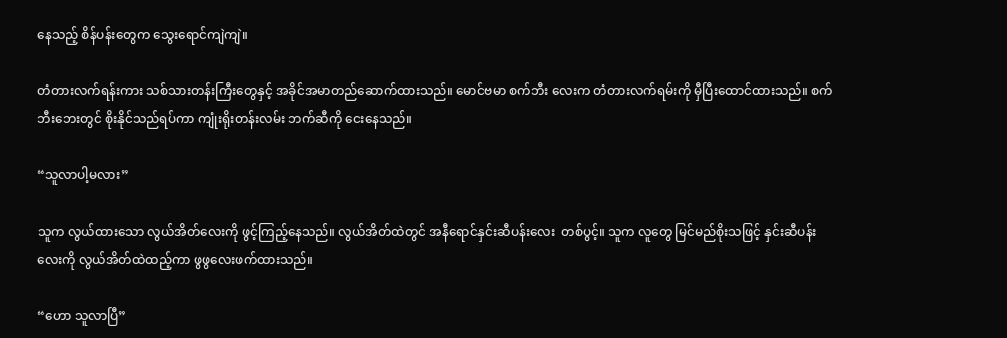နေသည့် စိန်ပန်းတွေက သွေးရောင်ကျဲကျဲ။

တံတားလက်ရန်းကား သစ်သားတန်းကြီးတွေနှင့် အခိုင်အမာတည်ဆောက်ထားသည်။ မောင်ဗမာ စက်ဘီး လေးက တံတားလက်ရမ်းကို မှီပြီးထောင်ထားသည်။ စက်ဘီးဘေးတွင် စိုးနိုင်သည်ရပ်ကာ ကျုံးရိုးတန်းလမ်း ဘက်ဆီကို ငေးနေသည်။

“သူလာပါ့မလား”

သူက လွယ်ထားသော လွယ်အိတ်လေးကို ဖွင့်ကြည့်နေသည်။ လွယ်အိတ်ထဲတွင် အနီရောင်နှင်းဆီပန်းလေး  တစ်ပွင့်။ သူက လူတွေ မြင်မည်စိုးသဖြင့် နှင်းဆီပန်းလေးကို လွယ်အိတ်ထဲထည့်ကာ ဖွဖွလေးဖက်ထားသည်။

“ဟော သူလာပြီ”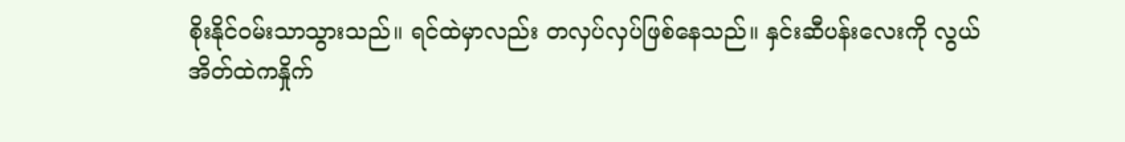စိုးနိုင်ဝမ်းသာသွားသည်။ ရင်ထဲမှာလည်း တလှပ်လှပ်ဖြစ်နေသည်။ နှင်းဆီပန်းလေးကို လွယ်အိတ်ထဲကနှိုက်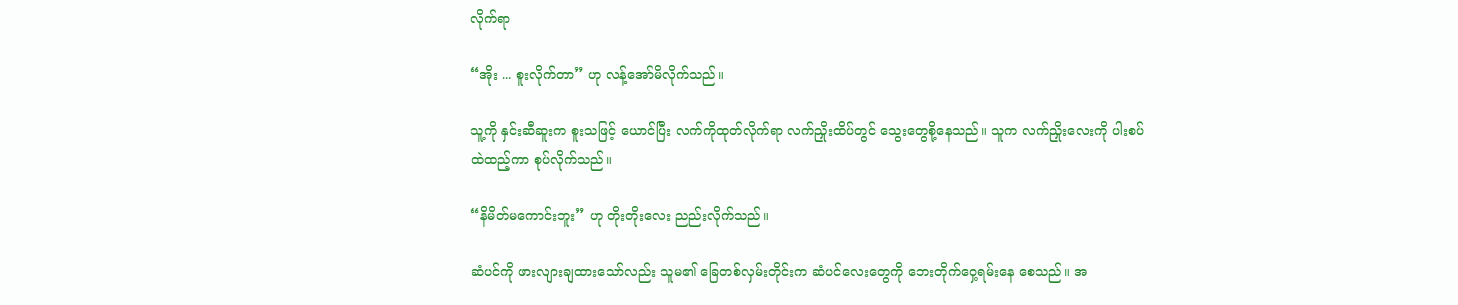လိုက်ရာ

“အိုး ... စူးလိုက်တာ” ဟု လန့်အော်မိလိုက်သည်။

သူ့ကို နှင်းဆီဆူးက စူးသဖြင့် ယောင်ပြီး လက်ကိုထုတ်လိုက်ရာ လက်ညှိုးထိပ်တွင် သွေးတွေစို့နေသည်။ သူက လက်ညှိုးလေးကို ပါးစပ်ထဲထည့်ကာ စုပ်လိုက်သည်။

“နိမိတ်မကောင်းဘူး” ဟု တိုးတိုးလေး ညည်းလိုက်သည်။

ဆံပင်ကို ဖားလျားချထားသော်လည်း သူမ၏ ခြေတစ်လှမ်းတိုင်းက ဆံပင်လေးတွေကို ဘေးတိုက်ဝှေ့ရမ်းနေ စေသည်။ အ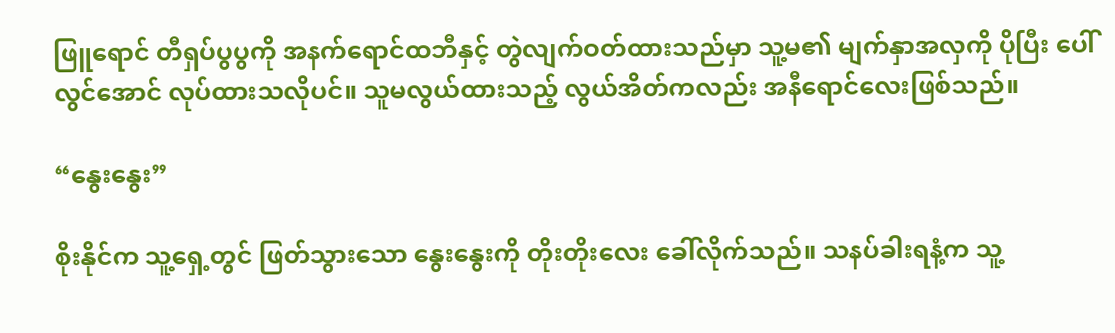ဖြူရောင် တီရှပ်ပွပွကို အနက်ရောင်ထဘီနှင့် တွဲလျက်ဝတ်ထားသည်မှာ သူ့မ၏ မျက်နှာအလှကို ပိုပြီး ပေါ်လွင်အောင် လုပ်ထားသလိုပင်။ သူမလွယ်ထားသည့် လွယ်အိတ်ကလည်း အနီရောင်လေးဖြစ်သည်။

“နွေးနွေး”

စိုးနိုင်က သူ့ရှေ့တွင် ဖြတ်သွားသော နွေးနွေးကို တိုးတိုးလေး ခေါ်လိုက်သည်။ သနပ်ခါးရနံ့က သူ့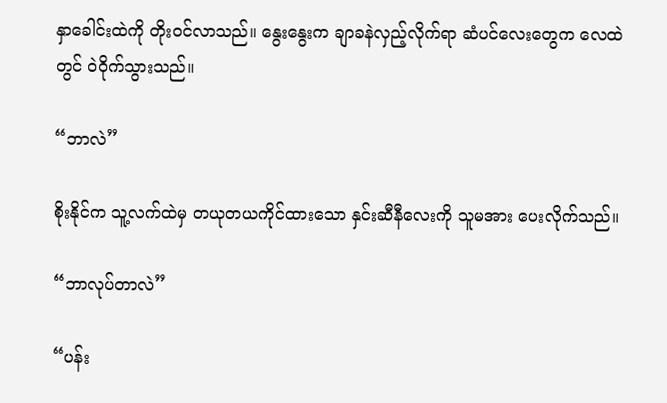နှာခေါင်းထဲကို တိုးဝင်လာသည်။ နွေးနွေးက ချာခနဲလှည့်လိုက်ရာ ဆံပင်လေးတွေက လေထဲတွင် ဝဲဝိုက်သွားသည်။

“ဘာလဲ”

စိုးနိုင်က သူ့လက်ထဲမှ တယုတယကိုင်ထားသော နှင်းဆီနီလေးကို သူမအား ပေးလိုက်သည်။

“ဘာလုပ်တာလဲ”

“ပန်း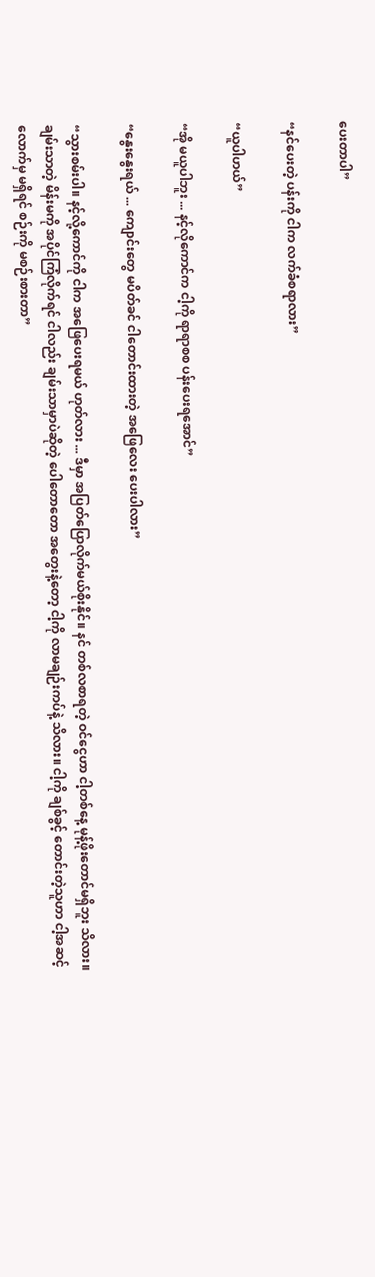ပေးတာပါ”

“နင်ပေးတဲ့ ပန်းကို ငါက လက်ခံစရာလား”

“ယူပါဟယ်”

“အို မယူပါဘူး ... နင့်လိုကောင်က ငါ့ကို ရာရာစစ ပန်းပေးရအောင်”

“နွေးနွေးရယ် ... ကျောင်းတွေ မပိတ်ခင် ငါတောင်းထားတဲ့ အဖြေလေး ပေးပါလား”

“သွားစမ်းပါ။ နင့်လို့ကောင်ကို ငါက အဖြေပေးရမယ် ဟုတ်လား ... ဒီမှာ အပြတ်ပြောလိုက်မယ်စိုးနိုင်။ နင် တစ်လစာရတဲ့ ဝင်ငွေဟာ ငါ့တစ်နေ့ မုန့်ဖိုးတောင်မရှိဘူး သိလား။ ချမ်းသာတဲ့ မိန်းမကို အပိုင်ကြံလိုက်ရင် ငါလည်း ချမ်းသာမှာပဲဆိုတဲ့ ပေါတောတော အတွေးနဲ့တော့ ငါ့ကို လာမချဉ်းကပ်နဲ့ သိလား။ ငါ့ကို ချစ်ခွင့် တောင်းတဲ့သူဟာ ငါ့အဆင့်လောက်မှ မရှိရင် စဉ်းကို မစဉ်းစားတာ”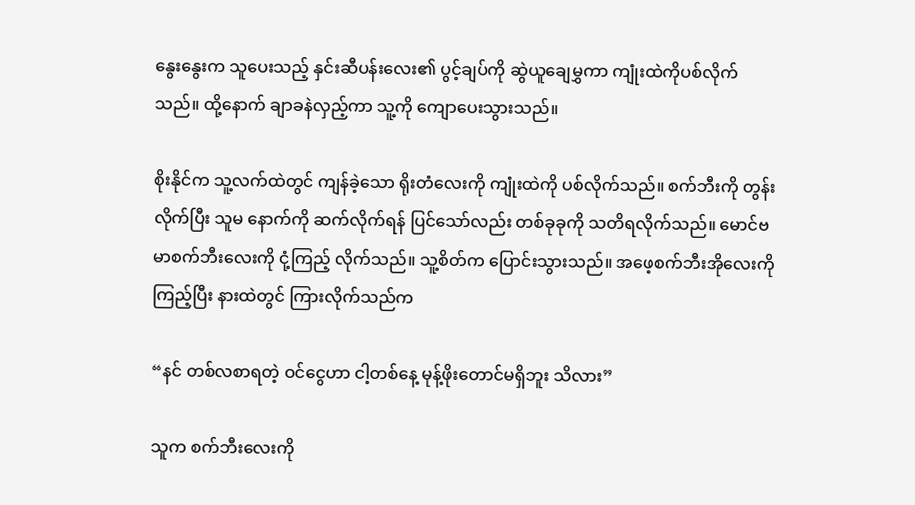နွေးနွေးက သူပေးသည့် နှင်းဆီပန်းလေး၏ ပွင့်ချပ်ကို ဆွဲယူချေမွှကာ ကျုံးထဲကိုပစ်လိုက်သည်။ ထို့နောက် ချာခနဲလှည့်ကာ သူ့ကို ကျောပေးသွားသည်။

စိုးနိုင်က သူ့လက်ထဲတွင် ကျန်ခဲ့သော ရိုးတံလေးကို ကျုံးထဲကို ပစ်လိုက်သည်။ စက်ဘီးကို တွန်းလိုက်ပြီး သူမ နောက်ကို ဆက်လိုက်ရန် ပြင်သော်လည်း တစ်ခုခုကို သတိရလိုက်သည်။ မောင်ဗမာစက်ဘီးလေးကို ငုံ့ကြည့် လိုက်သည်။ သူ့စိတ်က ပြောင်းသွားသည်။ အဖေ့စက်ဘီးအိုလေးကိုကြည့်ပြီး နားထဲတွင် ကြားလိုက်သည်က

“နင် တစ်လစာရတဲ့ ဝင်ငွေဟာ ငါ့တစ်နေ့ မုန့်ဖိုးတောင်မရှိဘူး သိလား”

သူက စက်ဘီးလေးကို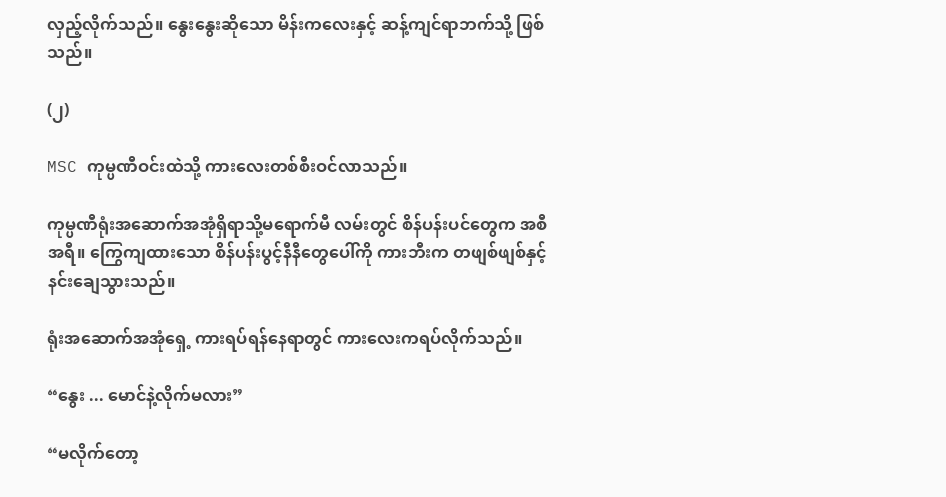လှည့်လိုက်သည်။ နွေးနွေးဆိုသော မိန်းကလေးနှင့် ဆန့်ကျင်ရာဘက်သို့ ဖြစ်သည်။

(၂)

MSC ကုမ္ပဏီဝင်းထဲသို့ ကားလေးတစ်စီးဝင်လာသည်။

ကုမ္ပဏီရုံးအဆောက်အအုံရှိရာသို့မရောက်မီ လမ်းတွင် စိန်ပန်းပင်တွေက အစီအရီ။ ကြွေကျထားသော စိန်ပန်းပွင့်နီနီတွေပေါ်ကို ကားဘီးက တဖျစ်ဖျစ်နှင့် နင်းချေသွားသည်။

ရုံးအဆောက်အအုံရှေ့ ကားရပ်ရန်နေရာတွင် ကားလေးကရပ်လိုက်သည်။

“နွေး ... မောင်နဲ့လိုက်မလား”

“မလိုက်တော့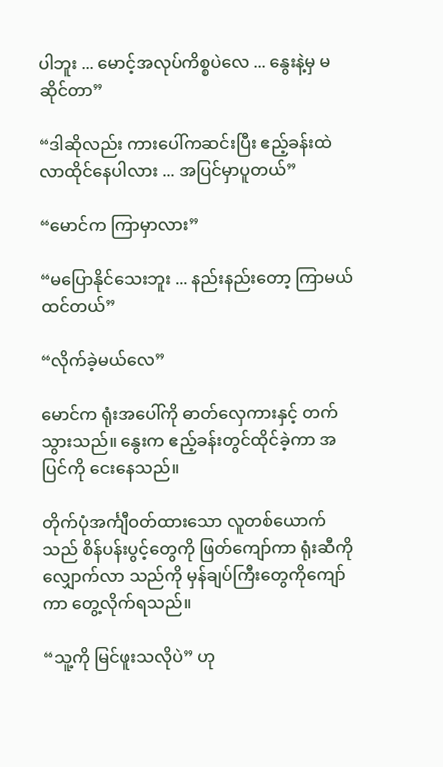ပါဘူး ... မောင့်အလုပ်ကိစ္စပဲလေ ... နွေးနဲ့မှ မဆိုင်တာ”

“ဒါဆိုလည်း ကားပေါ်ကဆင်းပြီး ဧည့်ခန်းထဲ လာထိုင်နေပါလား ... အပြင်မှာပူတယ်”

“မောင်က ကြာမှာလား”

“မပြောနိုင်သေးဘူး ... နည်းနည်းတော့ ကြာမယ်ထင်တယ်”

“လိုက်ခဲ့မယ်လေ”

မောင်က ရုံးအပေါ်ကို ဓာတ်လှေကားနှင့် တက်သွားသည်။ နွေးက ဧည့်ခန်းတွင်ထိုင်ခဲ့ကာ အပြင်ကို ငေးနေသည်။

တိုက်ပုံအင်္ကျီဝတ်ထားသော လူတစ်ယောက်သည် စိန်ပန်းပွင့်တွေကို ဖြတ်ကျော်ကာ ရုံးဆီကို လျှောက်လာ သည်ကို မှန်ချပ်ကြီးတွေကိုကျော်ကာ တွေ့လိုက်ရသည်။

“သူ့ကို မြင်ဖူးသလိုပဲ” ဟု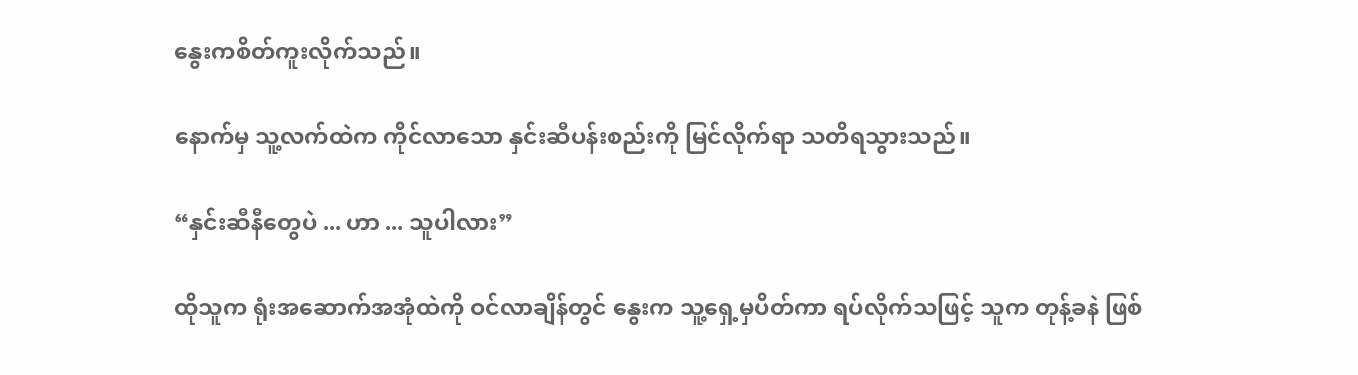နွေးကစိတ်ကူးလိုက်သည်။

နောက်မှ သူ့လက်ထဲက ကိုင်လာသော နှင်းဆီပန်းစည်းကို မြင်လိုက်ရာ သတိရသွားသည်။

“နှင်းဆီနီတွေပဲ ... ဟာ ... သူပါလား”

ထိုသူက ရုံးအဆောက်အအုံထဲကို ဝင်လာချိန်တွင် နွေးက သူ့ရှေ့မှပိတ်ကာ ရပ်လိုက်သဖြင့် သူက တုန့်ခနဲ ဖြစ်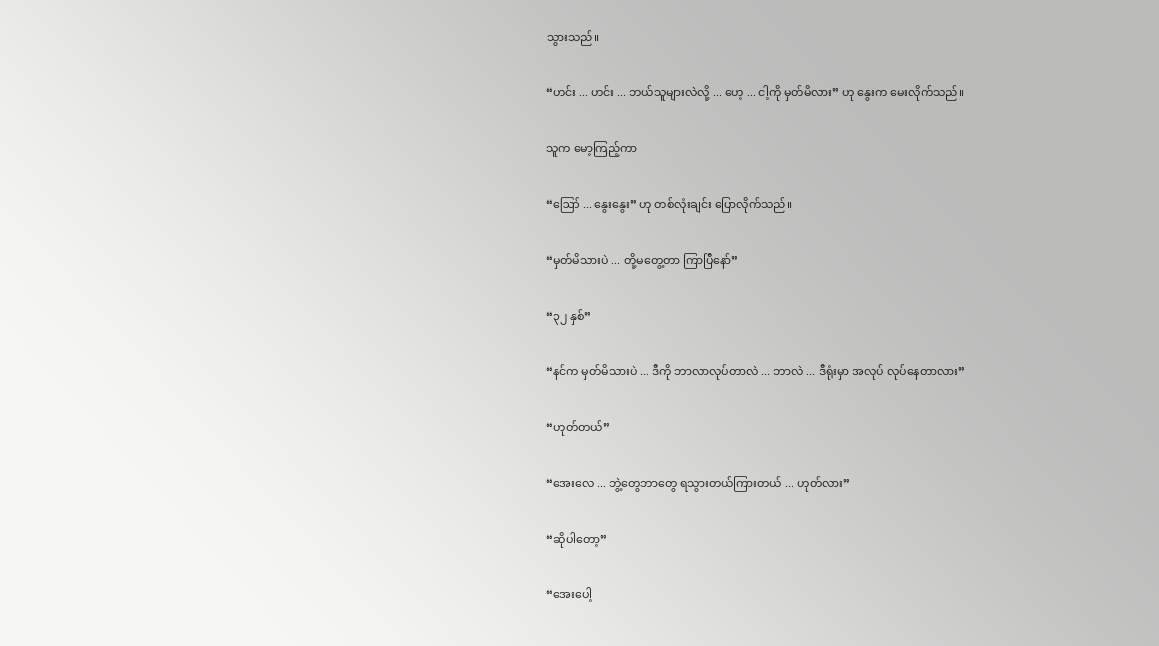သွားသည်။

“ဟင်း ... ဟင်း ... ဘယ်သူများလဲလို့ ... ဟေ့ ... ငါ့ကို မှတ်မိလား” ဟု နွေးက မေးလိုက်သည်။

သူက မော့ကြည့်ကာ

“ဪ ... နွေးနွေး” ဟု တစ်လုံးချင်း ပြောလိုက်သည်။

“မှတ်မိသားပဲ ... တို့မတွေ့တာ ကြာပြီနော်”

“၃၂ နှစ်”

“နင်က မှတ်မိသားပဲ ... ဒီကို ဘာလာလုပ်တာလဲ ... ဘာလဲ ... ဒီရုံးမှာ အလုပ် လုပ်နေတာလား”

“ဟုတ်တယ်”

“အေးလေ ... ဘွဲ့တွေဘာတွေ ရသွားတယ်ကြားတယ် ... ဟုတ်လား”

“ဆိုပါတော့”

“အေးပေါ့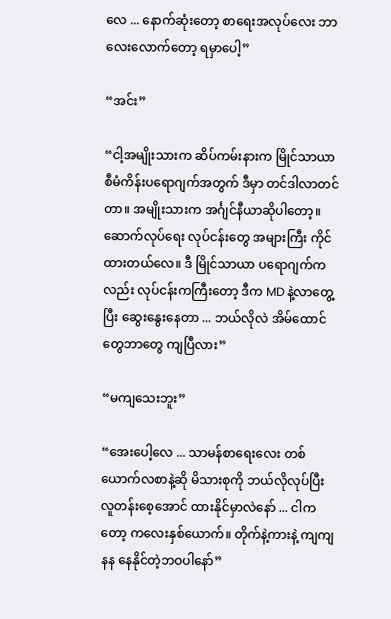လေ ... နောက်ဆုံးတော့ စာရေးအလုပ်လေး ဘာလေးလောက်တော့ ရမှာပေါ့”

“အင်း”

“ငါ့အမျိုးသားက ဆိပ်ကမ်းနားက မြိုင်သာယာစီမံကိန်းပရောဂျက်အတွက် ဒီမှာ တင်ဒါလာတင်တာ။ အမျိုးသားက အင်္ဂျင်နီယာဆိုပါတော့။ ဆောက်လုပ်ရေး လုပ်ငန်းတွေ အများကြီး ကိုင်ထားတယ်လေ။ ဒီ မြိုင်သာယာ ပရောဂျက်ကလည်း လုပ်ငန်းကကြီးတော့ ဒီက MD နဲ့လာတွေ့ပြီး ဆွေးနွေးနေတာ ... ဘယ်လိုလဲ အိမ်ထောင်တွေဘာတွေ ကျပြီလား”

“မကျသေးဘူး”

“အေးပေါ့လေ ... သာမန်စာရေးလေး တစ်ယောက်လစာနဲ့ဆို မိသားစုကို ဘယ်လိုလုပ်ပြီး လူတန်းစေ့အောင် ထားနိုင်မှာလဲနော် ... ငါကတော့ ကလေးနှစ်ယောက်။ တိုက်နဲ့ကားနဲ့ ကျကျနန နေနိုင်တဲ့ဘဝပါနော်”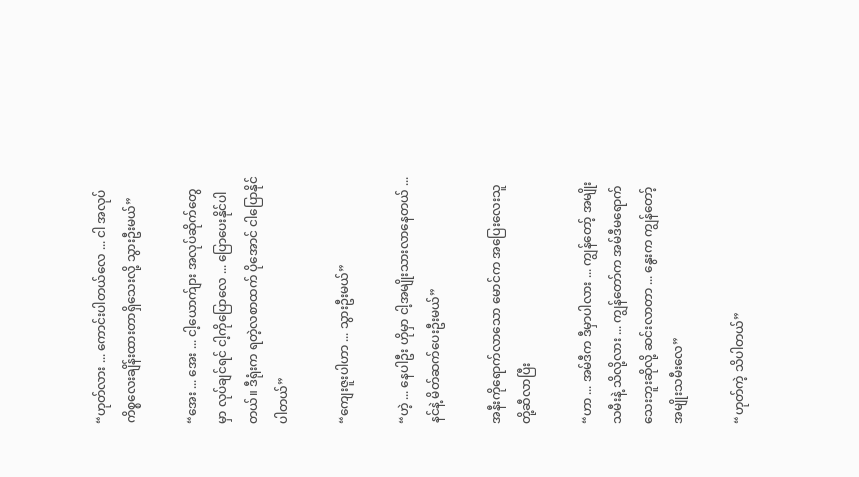“ဟုတ်လား ... ကောင်းပါတယ်လေ ... ငါ အလုပ်ကိစ္စလေးချိန်းထားတာရှိသေးလို့ သွားဦးမယ်”

“အေး ... အေး ... ငါ့ယောက်ျား အလုပ်ဆိုက်တွေမှာ လုပ်ချင်ရင် ငါ့ကိုပြောလေ ... ပြောပေးနိုင်ပါတယ်။ ဒီရုံးက ရတဲ့လစာထက် ပိုအောင် ငါပြောနိုင်ပါတယ်”

“ကျေးဇူးပါဟာ ... သွားဦးမယ်”

“ဟဲ့ ... နေပါဦး ဟိုမှာ ငါ့အမျိုးသားလာနေတယ် ... နင်နဲ့ မိတ်ဆက်ပေးဦးမယ်”

အနီးကိုရောက်လာသော မောင်က အပြေးလေးသူတို့ဆီလာပြီး

“ဟာ ... အမ်ဒီက ဒီမှာပါလား ... ကျွန်တော့် အမျိုးသမီးနဲ့ သိလို့လား ... ကျွန်တော်က အမ်ဒီမရောက် သေးဘူးဆိုလို့ ဆင်းလာတာ ... နွေးက ကျွန်တော့်အမျိုးသမီးလေ”

“ဟုတ်ကဲ့ သိပါတယ်”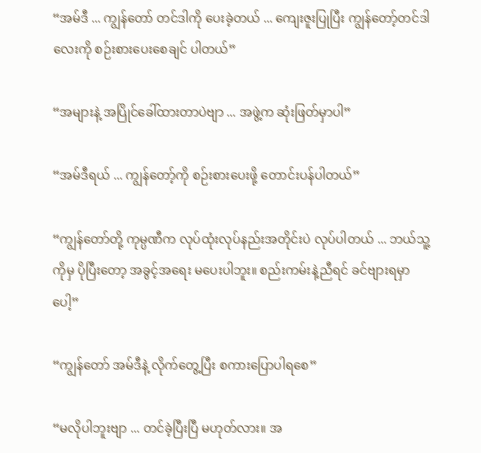“အမ်ဒီ ... ကျွန်တော် တင်ဒါကို ပေးခဲ့တယ် ... ကျေးဇူးပြုပြီး ကျွန်တော့်တင်ဒါလေးကို စဉ်းစားပေးစေချင် ပါတယ်”

“အများနဲ့ အပြိုင်ခေါ်ထားတာပဲဗျာ ... အဖွဲ့က ဆုံးဖြတ်မှာပါ”

“အမ်ဒီရယ် ... ကျွန်တော့်ကို စဉ်းစားပေးဖို့ တောင်းပန်ပါတယ်”

“ကျွန်တော်တို့ ကုမ္ပဏီက လုပ်ထုံးလုပ်နည်းအတိုင်းပဲ လုပ်ပါတယ် ... ဘယ်သူ့ကိုမှ ပိုပြီးတော့ အခွင့်အရေး မပေးပါဘူး။ စည်းကမ်းနဲ့ညီရင် ခင်ဗျားရမှာပေါ့”

“ကျွန်တော် အမ်ဒီနဲ့ လိုက်တွေ့ပြီး စကားပြောပါရစေ”

“မလိုပါဘူးဗျာ ... တင်ခဲ့ပြီးပြီ မဟုတ်လား။ အ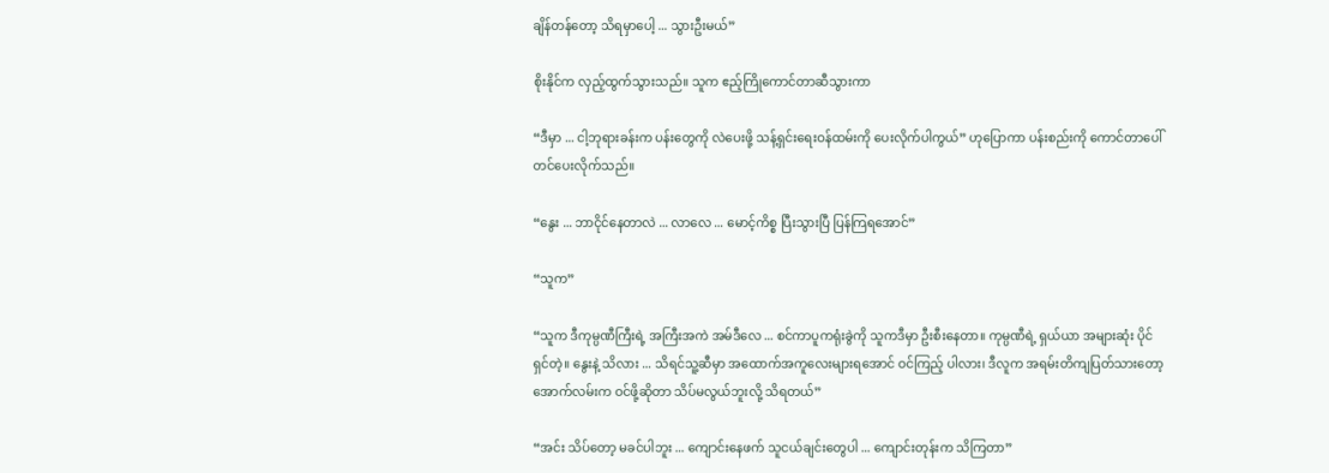ချိန်တန်တော့ သိရမှာပေါ့ ... သွားဦးမယ်”

စိုးနိုင်က လှည့်ထွက်သွားသည်။ သူက ဧည့်ကြိုကောင်တာဆီသွားကာ

“ဒီမှာ ... ငါ့ဘုရားခန်းက ပန်းတွေကို လဲပေးဖို့ သန့်ရှင်းရေးဝန်ထမ်းကို ပေးလိုက်ပါကွယ်” ဟုပြောကာ ပန်းစည်းကို ကောင်တာပေါ်တင်ပေးလိုက်သည်။

“နွေး ... ဘာငိုင်နေတာလဲ ... လာလေ ... မောင့်ကိစ္စ ပြီးသွားပြီ ပြန်ကြရအောင်”

“သူက”

“သူက ဒီကုမ္ပဏီကြီးရဲ့ အကြီးအကဲ အမ်ဒီလေ ... စင်ကာပူကရုံးခွဲကို သူကဒီမှာ ဦးစီးနေတာ။ ကုမ္ပဏီရဲ့ ရှယ်ယာ အများဆုံး ပိုင်ရှင်တဲ့။ နွေးနဲ့ သိလား ... သိရင်သူ့ဆီမှာ အထောက်အကူလေးများရအောင် ဝင်ကြည့် ပါလား၊ ဒီလူက အရမ်းတိကျပြတ်သားတော့ အောက်လမ်းက ဝင်ဖို့ဆိုတာ သိပ်မလွယ်ဘူးလို့ သိရတယ်”

“အင်း သိပ်တော့ မခင်ပါဘူး ... ကျောင်းနေဖက် သူငယ်ချင်းတွေပါ ... ကျောင်းတုန်းက သိကြတာ”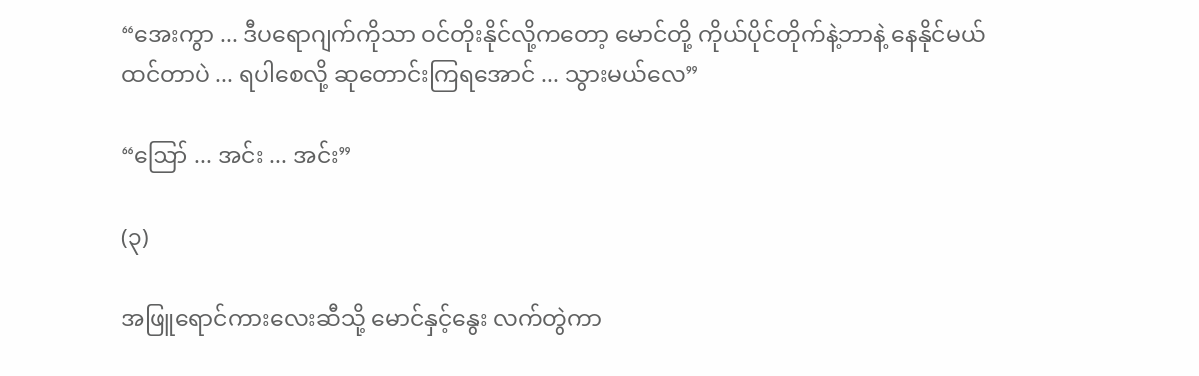“အေးကွာ ... ဒီပရောဂျက်ကိုသာ ဝင်တိုးနိုင်လို့ကတော့ မောင်တို့ ကိုယ်ပိုင်တိုက်နဲ့ဘာနဲ့ နေနိုင်မယ် ထင်တာပဲ ... ရပါစေလို့ ဆုတောင်းကြရအောင် ... သွားမယ်လေ”

“ဪ ... အင်း ... အင်း”

(၃)

အဖြူရောင်ကားလေးဆီသို့ မောင်နှင့်နွေး လက်တွဲကာ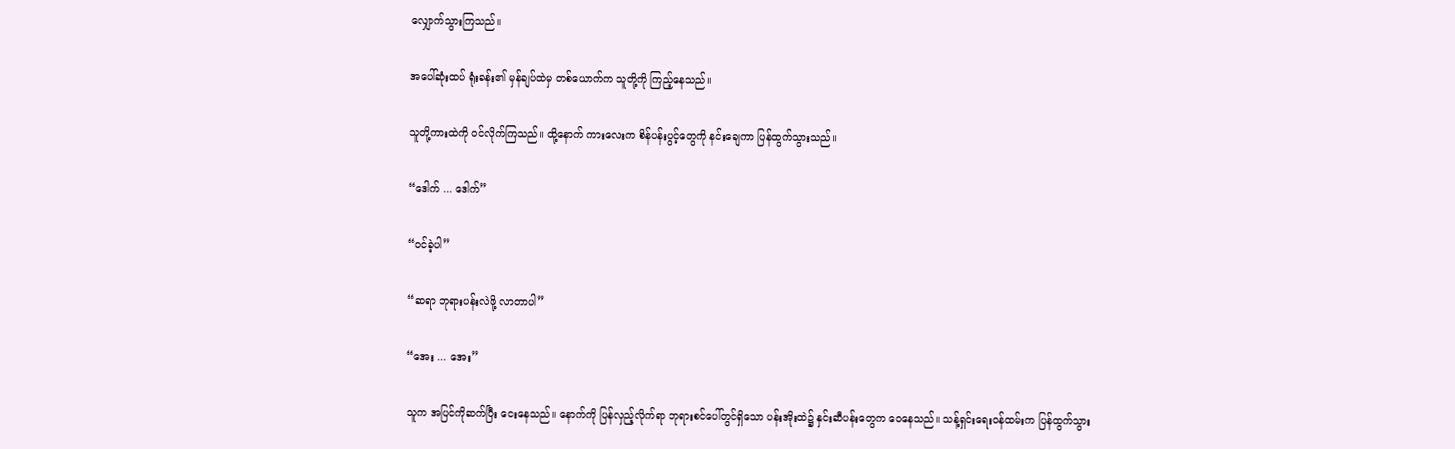လျှောက်သွားကြသည်။

အပေါ်ဆုံးထပ် ရုံးခန်း၏ မှန်ချပ်ထဲမှ တစ်ယောက်က သူတို့ကို ကြည့်နေသည်။

သူတို့ကားထဲကို ဝင်လိုက်ကြသည်။ ထို့နောက် ကားလေးက စိန်ပန်းပွင့်တွေကို နင်းချေကာ ပြန်ထွက်သွားသည်။

“ဒေါက် ... ဒေါက်”

“ဝင်ခဲ့ပါ”

“ဆရာ ဘုရားပန်းလဲဖို့ လာတာပါ”

“အေး ... အေး”

သူက အပြင်ကိုဆက်ပြီး ငေးနေသည်။ နောက်ကို ပြန်လှည့်လိုက်ရာ ဘုရားစင်ပေါ်တွင်ရှိသော ပန်းအိုးထဲ၌ နှင်းဆီပန်းတွေက ဝေနေသည်။ သန့်ရှင်းရေးဝန်ထမ်းက ပြန်ထွက်သွား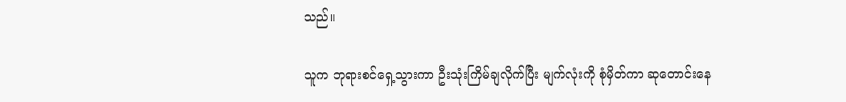သည်။

သူက ဘုရားစင်ရှေ့သွားကာ ဦးသုံးကြိမ်ချလိုက်ပြီး မျက်လုံးကို စုံမှိတ်ကာ ဆုတောင်းနေ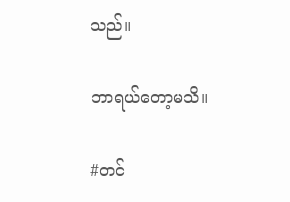သည်။

ဘာရယ်တော့မသိ။

#တင်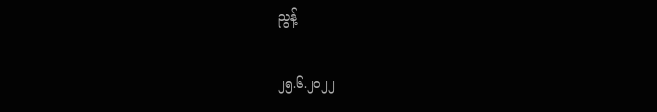ညွန့်

၂၅.၆.၂၀၂၂